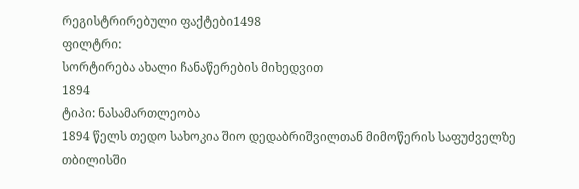რეგისტრირებული ფაქტები1498
ფილტრი:
სორტირება ახალი ჩანაწერების მიხედვით
1894
ტიპი: ნასამართლეობა
1894 წელს თედო სახოკია შიო დედაბრიშვილთან მიმოწერის საფუძველზე თბილისში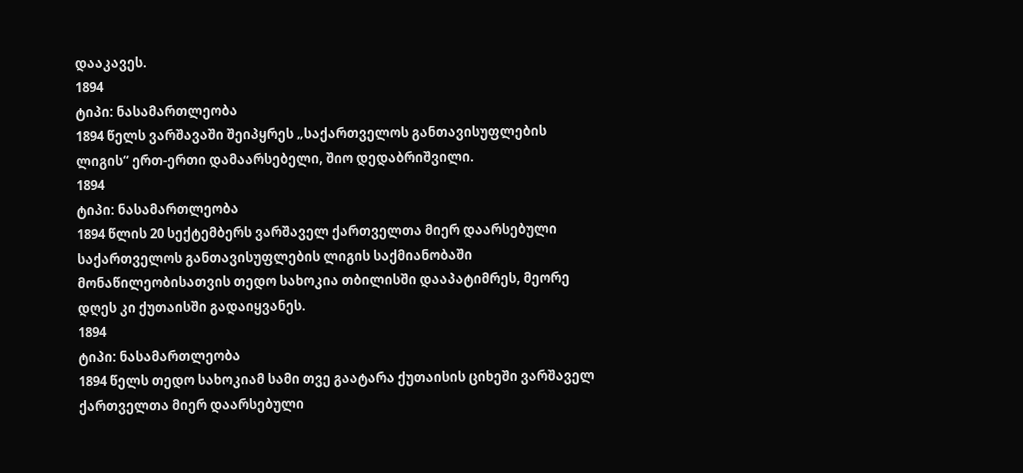დააკავეს.
1894
ტიპი: ნასამართლეობა
1894 წელს ვარშავაში შეიპყრეს „საქართველოს განთავისუფლების ლიგის“ ერთ-ერთი დამაარსებელი, შიო დედაბრიშვილი.
1894
ტიპი: ნასამართლეობა
1894 წლის 20 სექტემბერს ვარშაველ ქართველთა მიერ დაარსებული საქართველოს განთავისუფლების ლიგის საქმიანობაში მონაწილეობისათვის თედო სახოკია თბილისში დააპატიმრეს, მეორე დღეს კი ქუთაისში გადაიყვანეს.
1894
ტიპი: ნასამართლეობა
1894 წელს თედო სახოკიამ სამი თვე გაატარა ქუთაისის ციხეში ვარშაველ ქართველთა მიერ დაარსებული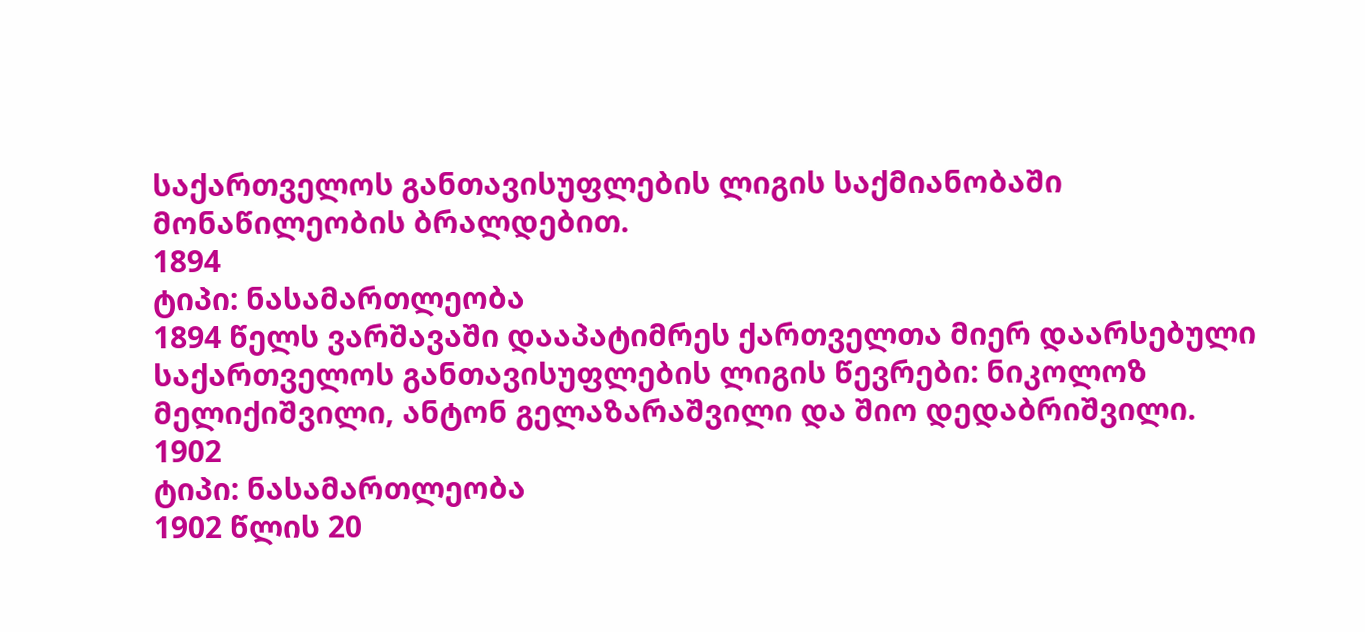საქართველოს განთავისუფლების ლიგის საქმიანობაში მონაწილეობის ბრალდებით.
1894
ტიპი: ნასამართლეობა
1894 წელს ვარშავაში დააპატიმრეს ქართველთა მიერ დაარსებული საქართველოს განთავისუფლების ლიგის წევრები: ნიკოლოზ მელიქიშვილი, ანტონ გელაზარაშვილი და შიო დედაბრიშვილი.
1902
ტიპი: ნასამართლეობა
1902 წლის 20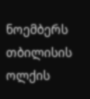ნოემბერს თბილისის ოლქის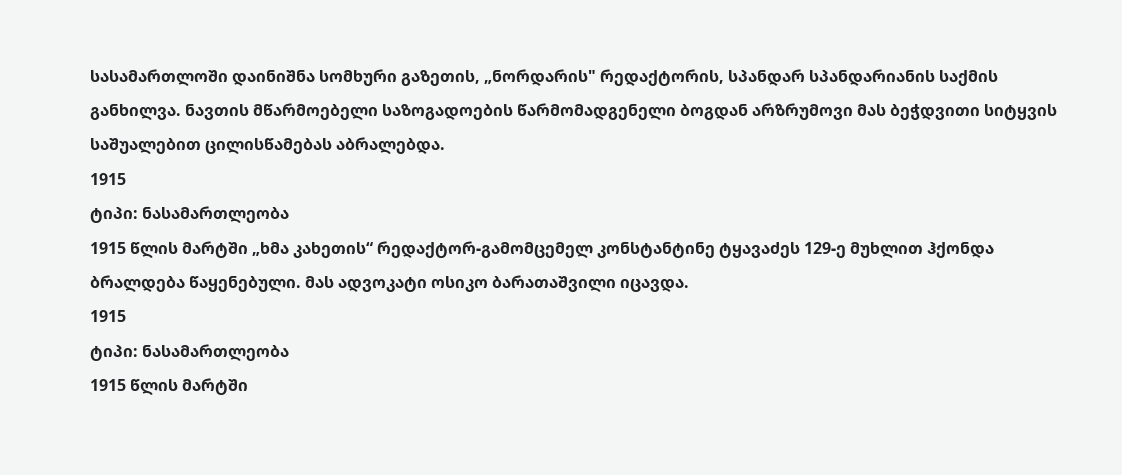სასამართლოში დაინიშნა სომხური გაზეთის, „ნორდარის" რედაქტორის, სპანდარ სპანდარიანის საქმის განხილვა. ნავთის მწარმოებელი საზოგადოების წარმომადგენელი ბოგდან არზრუმოვი მას ბეჭდვითი სიტყვის საშუალებით ცილისწამებას აბრალებდა.
1915
ტიპი: ნასამართლეობა
1915 წლის მარტში „ხმა კახეთის“ რედაქტორ-გამომცემელ კონსტანტინე ტყავაძეს 129-ე მუხლით ჰქონდა ბრალდება წაყენებული. მას ადვოკატი ოსიკო ბარათაშვილი იცავდა.
1915
ტიპი: ნასამართლეობა
1915 წლის მარტში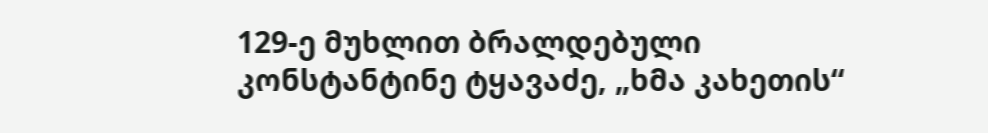129-ე მუხლით ბრალდებული კონსტანტინე ტყავაძე, „ხმა კახეთის“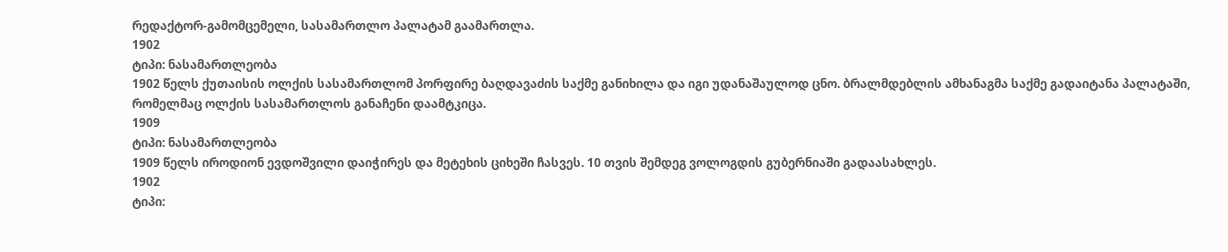რედაქტორ-გამომცემელი, სასამართლო პალატამ გაამართლა.
1902
ტიპი: ნასამართლეობა
1902 წელს ქუთაისის ოლქის სასამართლომ პორფირე ბაღდავაძის საქმე განიხილა და იგი უდანაშაულოდ ცნო. ბრალმდებლის ამხანაგმა საქმე გადაიტანა პალატაში, რომელმაც ოლქის სასამართლოს განაჩენი დაამტკიცა.
1909
ტიპი: ნასამართლეობა
1909 წელს იროდიონ ევდოშვილი დაიჭირეს და მეტეხის ციხეში ჩასვეს. 10 თვის შემდეგ ვოლოგდის გუბერნიაში გადაასახლეს.
1902
ტიპი: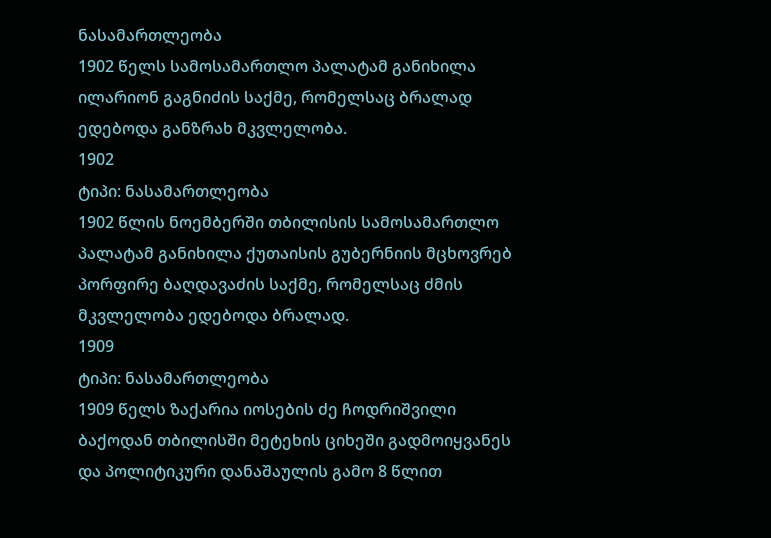ნასამართლეობა
1902 წელს სამოსამართლო პალატამ განიხილა ილარიონ გაგნიძის საქმე, რომელსაც ბრალად ედებოდა განზრახ მკვლელობა.
1902
ტიპი: ნასამართლეობა
1902 წლის ნოემბერში თბილისის სამოსამართლო პალატამ განიხილა ქუთაისის გუბერნიის მცხოვრებ პორფირე ბაღდავაძის საქმე, რომელსაც ძმის მკვლელობა ედებოდა ბრალად.
1909
ტიპი: ნასამართლეობა
1909 წელს ზაქარია იოსების ძე ჩოდრიშვილი ბაქოდან თბილისში მეტეხის ციხეში გადმოიყვანეს და პოლიტიკური დანაშაულის გამო 8 წლით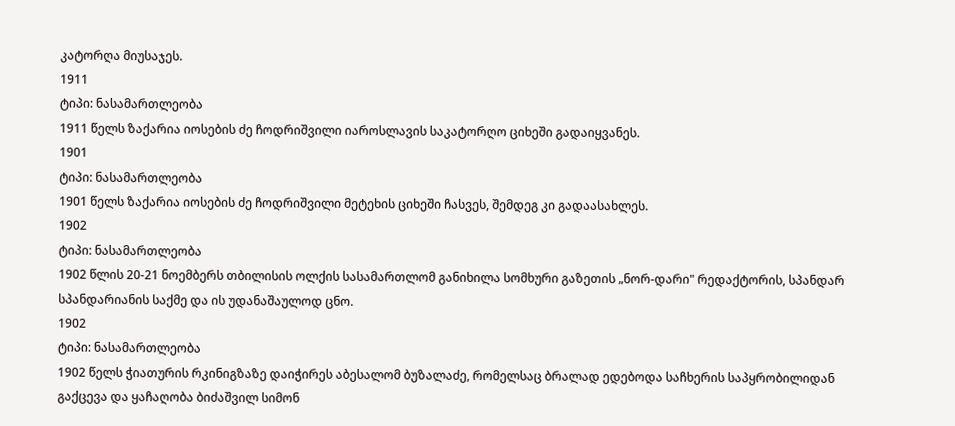კატორღა მიუსაჯეს.
1911
ტიპი: ნასამართლეობა
1911 წელს ზაქარია იოსების ძე ჩოდრიშვილი იაროსლავის საკატორღო ციხეში გადაიყვანეს.
1901
ტიპი: ნასამართლეობა
1901 წელს ზაქარია იოსების ძე ჩოდრიშვილი მეტეხის ციხეში ჩასვეს, შემდეგ კი გადაასახლეს.
1902
ტიპი: ნასამართლეობა
1902 წლის 20-21 ნოემბერს თბილისის ოლქის სასამართლომ განიხილა სომხური გაზეთის „ნორ-დარი" რედაქტორის, სპანდარ სპანდარიანის საქმე და ის უდანაშაულოდ ცნო.
1902
ტიპი: ნასამართლეობა
1902 წელს ჭიათურის რკინიგზაზე დაიჭირეს აბესალომ ბუზალაძე, რომელსაც ბრალად ედებოდა საჩხერის საპყრობილიდან გაქცევა და ყაჩაღობა ბიძაშვილ სიმონ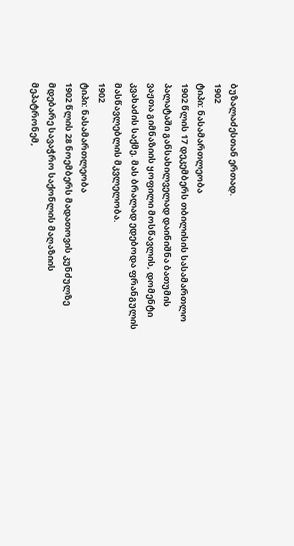ბუზალაძესთან ერთად.
1902
ტიპი: ნასამართლეობა
1902 წლის 17 დეკემბერს თბილისის სასამართლო პალატაში განსახილველად დაინიშნა ბათუმის ვაჟთა გიმნაზიის ყოფილი მოსწავლის, დომენტი კვახაძის საქმე. მას ბრალად ედებოდა ფრანგულის მასწავლებლის მკვლელობა.
1902
ტიპი: ნასამართლეობა
1902 წლის 28 ნოემბერს მადათოვის კუნძულზე მდებარე სავაჭრო საქონლის მაღაზიის მეპატრონემ,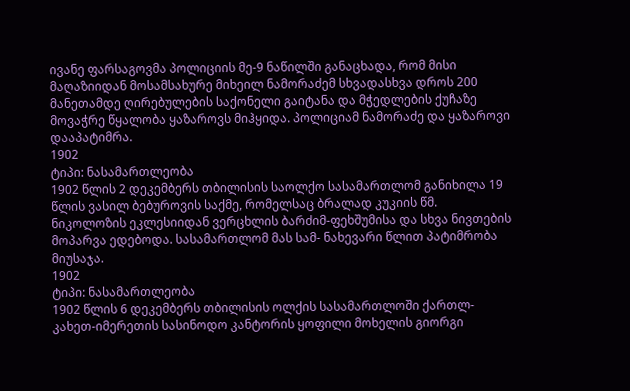ივანე ფარსაგოვმა პოლიციის მე-9 ნაწილში განაცხადა, რომ მისი მაღაზიიდან მოსამსახურე მიხეილ ნამორაძემ სხვადასხვა დროს 200 მანეთამდე ღირებულების საქონელი გაიტანა და მჭედლების ქუჩაზე მოვაჭრე წყალობა ყაზაროვს მიჰყიდა. პოლიციამ ნამორაძე და ყაზაროვი დააპატიმრა.
1902
ტიპი: ნასამართლეობა
1902 წლის 2 დეკემბერს თბილისის საოლქო სასამართლომ განიხილა 19 წლის ვასილ ბებუროვის საქმე, რომელსაც ბრალად კუკიის წმ. ნიკოლოზის ეკლესიიდან ვერცხლის ბარძიმ-ფეხშუმისა და სხვა ნივთების მოპარვა ედებოდა. სასამართლომ მას სამ- ნახევარი წლით პატიმრობა მიუსაჯა.
1902
ტიპი: ნასამართლეობა
1902 წლის 6 დეკემბერს თბილისის ოლქის სასამართლოში ქართლ-კახეთ-იმერეთის სასინოდო კანტორის ყოფილი მოხელის გიორგი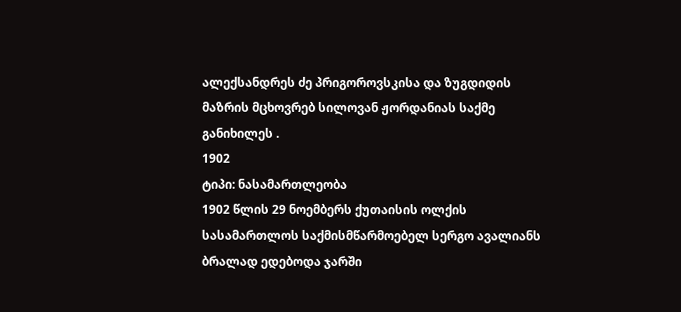ალექსანდრეს ძე პრიგოროვსკისა და ზუგდიდის მაზრის მცხოვრებ სილოვან ჟორდანიას საქმე განიხილეს .
1902
ტიპი: ნასამართლეობა
1902 წლის 29 ნოემბერს ქუთაისის ოლქის სასამართლოს საქმისმწარმოებელ სერგო ავალიანს ბრალად ედებოდა ჯარში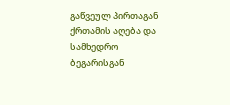გაწვეულ პირთაგან ქრთამის აღება და სამხედრო ბეგარისგან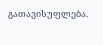გათავისუფლება.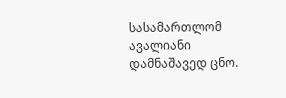სასამართლომ ავალიანი დამნაშავედ ცნო.